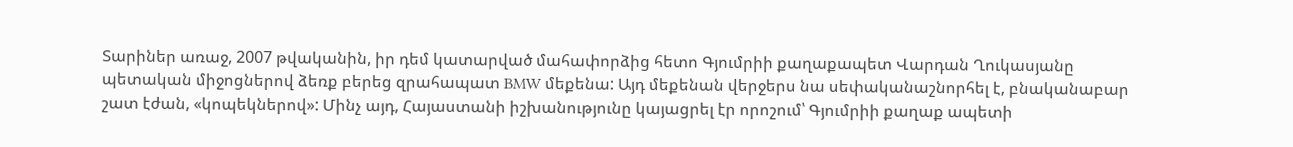Տարիներ առաջ, 2007 թվականին, իր դեմ կատարված մահափորձից հետո Գյումրիի քաղաքապետ Վարդան Ղուկասյանը պետական միջոցներով ձեռք բերեց զրահապատ BMW մեքենա: Այդ մեքենան վերջերս նա սեփականաշնորհել է, բնականաբար շատ էժան, «կոպեկներով»: Մինչ այդ, Հայաստանի իշխանությունը կայացրել էր որոշում՝ Գյումրիի քաղաք ապետի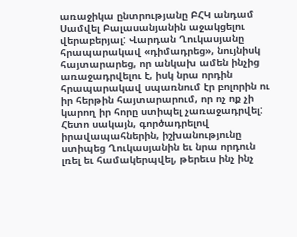առաջիկա ընտրությանը ԲՀԿ անդամ Սամվել Բալասանյանին աջակցելու վերաբերյալ: Վարդան Ղուկասյանը հրապարակավ «դիմադրեց», նույնիսկ հայտարարեց, որ անկախ ամեն ինչից առաջադրվելու է, իսկ նրա որդին հրապարակավ սպառնում էր բոլորին ու իր հերթին հայտարարում, որ ոչ ոք չի կարող իր հորը ստիպել չառաջադրվել: Հետո սակայն, գործադրելով իրավապահներին, իշխանությունը ստիպեց Ղուկասյանին եւ նրա որդուն լռել եւ համակերպվել, թերեւս ինչ ինչ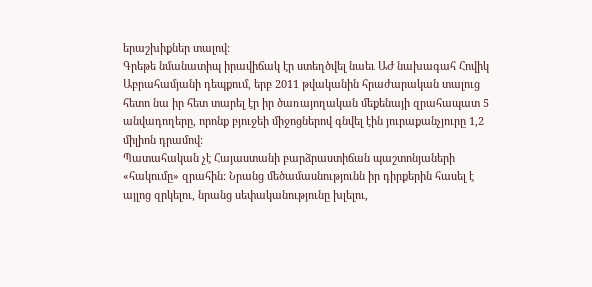երաշխիքներ տալով:
Գրեթե նմանատիպ իրավիճակ էր ստեղծվել նաեւ ԱԺ նախագահ Հովիկ Աբրահամյանի դեպքում, երբ 2011 թվականին հրաժարական տալուց հետո նա իր հետ տարել էր իր ծառայողական մեքենայի զրահապատ 5 անվադողերը, որոնք բյուջեի միջոցներով գնվել էին յուրաքանչյուրը 1,2 միլիոն դրամով:
Պատահական չէ Հայաստանի բարձրաստիճան պաշտոնյաների «հակումը» զրահին: Նրանց մեծամասնությունն իր դիրքերին հասել է այլոց զրկելու, նրանց սեփականությունը խլելու,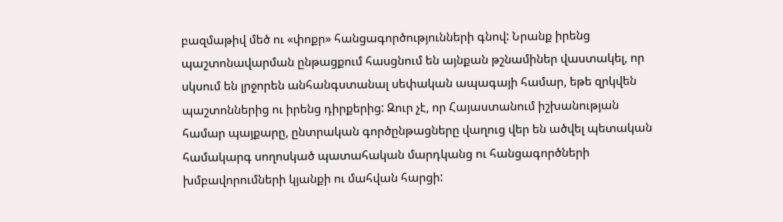բազմաթիվ մեծ ու «փոքր» հանցագործությունների գնով: Նրանք իրենց պաշտոնավարման ընթացքում հասցնում են այնքան թշնամիներ վաստակել, որ սկսում են լրջորեն անհանգստանալ սեփական ապագայի համար, եթե զրկվեն պաշտոններից ու իրենց դիրքերից: Զուր չէ, որ Հայաստանում իշխանության համար պայքարը, ընտրական գործընթացները վաղուց վեր են ածվել պետական համակարգ սողոսկած պատահական մարդկանց ու հանցագործների խմբավորումների կյանքի ու մահվան հարցի: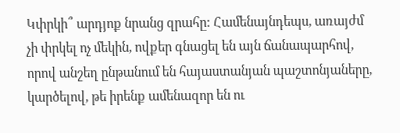Կփրկի՞ արդյոք նրանց զրահը: Համենայնդեպս, առայժմ չի փրկել ոչ մեկին, ովքեր գնացել են այն ճանապարհով, որով անշեղ ընթանում են հայաստանյան պաշտոնյաները, կարծելով, թե իրենք ամենազոր են ու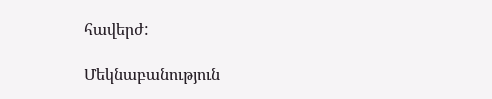հավերժ:

Մեկնաբանություն